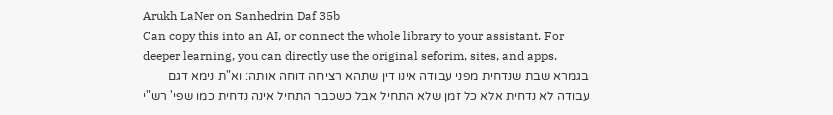Arukh LaNer on Sanhedrin Daf 35b
Can copy this into an AI, or connect the whole library to your assistant. For deeper learning, you can directly use the original seforim, sites, and apps.
בגמרא שבת שנדחית מפני עבודה אינו דין שתהא רציחה דוחה אותה: וא"ת נימא דגם עבודה לא נדחית אלא כל זמן שלא התחיל אבל כשכבר התחיל אינה נדחית כמו שפי' רש"י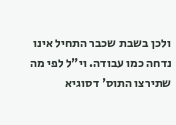ולכן בשבת שכבר התחיל אינו נדחה כמו עבודה. וי"ל לפי מה שתירצו התוס' דסוגיא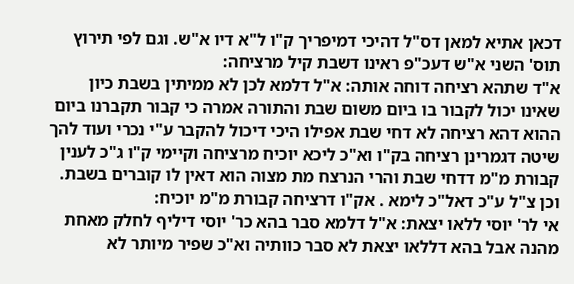דכאן אתיא למאן דס"ל דהיכי דמיפריך ק"ו ל"א דיו א"ש. וגם לפי תירוץ תוס' השני א"ש דעכ"פ ראינו דשבת קיל מרציחה:
א"ד שתהא רציחה דוחה אותה: א"ל דלמא לכן לא ממיתין בשבת כיון שאינו יכול לקבור בו ביום משום שבת והתורה אמרה כי קבור תקברנו ביום ההוא דהא רציחה לא דחי שבת אפילו היכי דיכול להקבר ע"י נכרי ועוד להך שיטה דגמרינן רציחה בק"ו וא"כ ליכא יוכיח מרציחה וקיימי ק"ו ג"כ לענין קבורת מ"מ דדחי שבת והרי הנרצח מת מצוה הוא דאין לו קוברים בשבת. וכן צ"ל ע"כ דאל"כ לימא . אק"ו דרציחה קבורת מ"מ יוכיח:
אי לר' יוסי ללאו יצאת: א"ל דלמא סבר בהא כר' יוסי דיליף לחלק מאחת מהנה אבל בהא דללאו יצאת לא סבר כוותיה וא"כ שפיר מיותר לא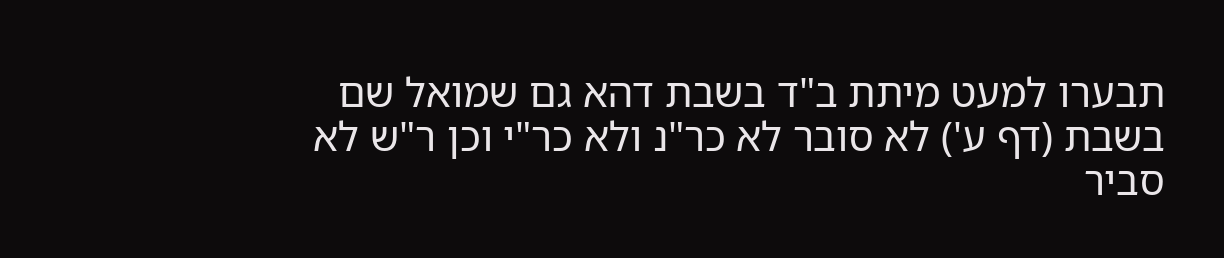תבערו למעט מיתת ב"ד בשבת דהא גם שמואל שם בשבת (דף ע') לא סובר לא כר"נ ולא כר"י וכן ר"ש לא סביר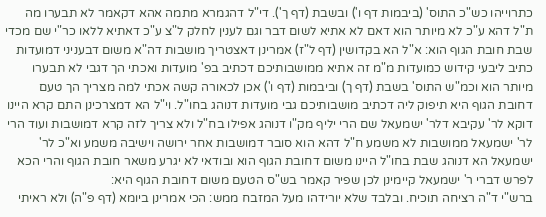כתרוייהו כש"כ התוס' (ביבמות דף ו') ובשבת (דף ך'). די"ל דהגמרא מתמה אהא דקאמר לא תבערו מה ת"ל דהא ע"כ לא מיותר הוא דאם לא אתיא לשום דבר וגם לענין לחלק ל"צ ע"כ דאתיא ללאו כר"י שם מכדי שבת חובת הגוף הוא: א"ל הא בקדושין (דף ל"ז) אמרינן דאצטריך מושבות דה"א משום דבעניני דמועדות כתיב ליבעי קידוש כמועדות מ"מ זה אתיא ממושבותיכם דכתיב בפ' מועדות ואכתי הך דגבי לא תבערו מיותר הוא וכמ"ש התוס' בשבת (דף ך) וביבמות (דף ו') אכן לכאורה קשה אכתי למה מצריך הך טעם דחובת הגוף היא תיפוק ליה דכתיב מושבותיכם גבי מועדות דנוהג בחו"ל. וי"ל הא דמצרכינן התם קרא היינו דוקא לר' עקיבא דלר' ישמעאל שם הרי יליף מק"ו דנוהג אפילו בח"ל ולא צריך לזה קרא דמושבות ועוד הרי לר' ישמעאל ממושבות לא משמע ח"ל דהא הוא סובר דמושבות אחר ירושה וישיבה משמע וא"כ לר' ישמעאל הא דנוהג שבת בחו"ל היינו משום דחובת הגוף הוא ובודאי לא יגרע משאר חובת הגוף והרי הכא לפרש דברי ר' ישמעאל קיימינן לכן שפיר קאמר בש"ס הטעם משום דחובת הגוף היא:
ברש"י ד"ה רציחה תוכיח. ובלבד שלא יורידהו מעל המזבח ממש: הכי אמרינן ביומא (דף פ"ה) ולא ראיתי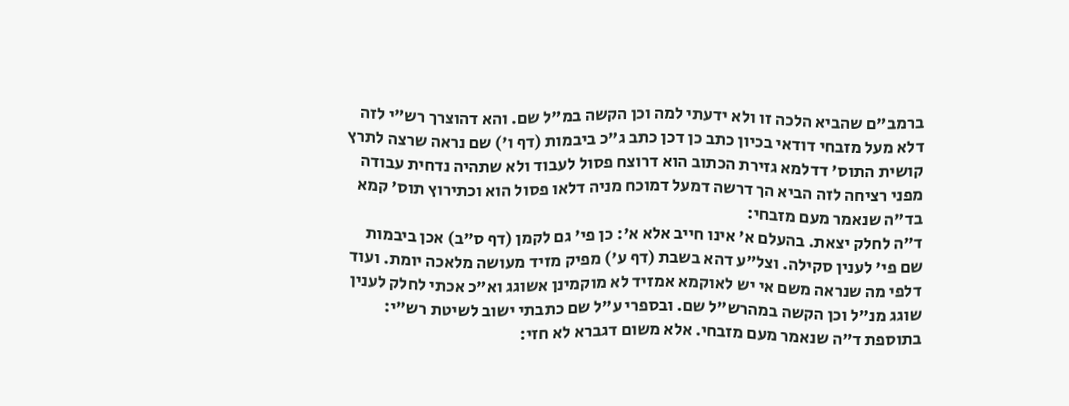ברמב"ם שהביא הלכה זו ולא ידעתי למה וכן הקשה במ"ל שם. והא דהוצרך רש"י לזה דלא מעל מזבחי דודאי בכיון כתב כן דכן כתב ג"כ ביבמות (דף ו') שם נראה שרצה לתרץ קושית התוס' דדלמא גזירת הכתוב הוא דרוצח פסול לעבוד ולא שתהיה נדחית עבודה מפני רציחה לזה הביא הך דרשה דמעל דמוכח מניה דלאו פסול הוא וכתירוץ תוס' קמא בד"ה שנאמר מעם מזבחי:
ד"ה לחלק יצאת. בהעלם א' אינו חייב אלא א': כן פי' גם לקמן (דף ס"ב) אכן ביבמות שם פי' לענין סקילה. וצל"ע דהא בשבת (דף ע') מפיק מזיד מעושה מלאכה יומת. ועוד דלפי מה שנראה משם אי יש לאוקמא אמזיד לא מוקמינן אשוגג וא"כ אכתי לחלק לענין שוגג מנ"ל וכן הקשה במהרש"ל שם. ובספרי ע"ל שם כתבתי ישוב לשיטת רש"י:
בתוספת ד"ה שנאמר מעם מזבחי. אלא משום דגברא לא חזי: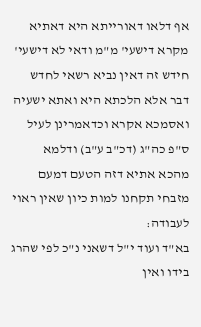אף דלאו דאורייתא היא דאתיא מקרא דישעי' מ"מ ודאי לא דישעי' חידש זה דאין נביא רשאי לחדש דבר אלא הלכתא היא ואתא ישעיה ואסמכא אקרא וכדאמרינן לעיל ס"פ כה"ג (דכ"ב ע"ב) ודלמא מהכא אתיא דזה הטעם דמעם מזבחי תקחנו למות כיון שאין ראוי לעבודה:
בא"ד ועוד י"ל דשאני נ"כ לפי שהרג בידו ואין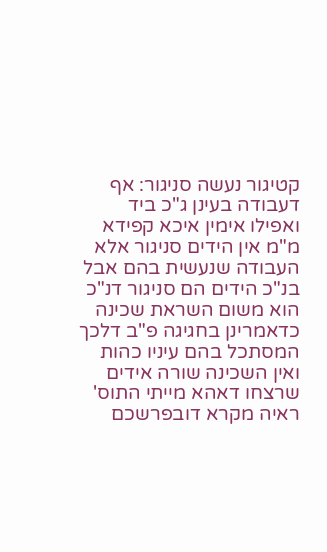קטיגור נעשה סניגור: אף דעבודה בעינן ג"כ ביד ואפילו אימין איכא קפידא מ"מ אין הידים סניגור אלא העבודה שנעשית בהם אבל בנ"כ הידים הם סניגור דנ"כ הוא משום השראת שכינה כדאמרינן בחגיגה פ"ב דלכך המסתכל בהם עיניו כהות ואין השכינה שורה אידים שרצחו דאהא מייתי התוס' ראיה מקרא דובפרשכם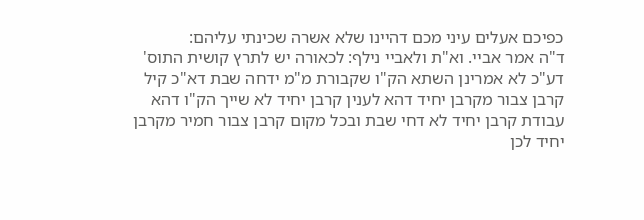כפיכם אעלים עיני מכם דהיינו שלא אשרה שכינתי עליהם:
ד"ה אמר אביי. וא"ת ולאביי נילף: לכאורה יש לתרץ קושית התוס' דע"כ לא אמרינן השתא הק"ו שקבורת מ"מ ידחה שבת דא"כ קיל קרבן צבור מקרבן יחיד דהא לענין קרבן יחיד לא שייך הק"ו דהא עבודת קרבן יחיד לא דחי שבת ובכל מקום קרבן צבור חמיר מקרבן יחיד לכן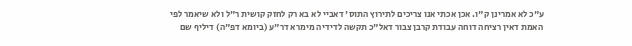ע"כ לא אמרינן ק"ו. אכן אכתי אנו צריכים לתירוץ התוס' דאביי לא בא רק לחזק קושית ר"ל ולא שיאמר לפי האמת דאין רציחה דוחה עבודת קרבן צבור דאל"כ תקשה לדידיה מימרא דר"ע (ביומא דפ"ה) דיליף שם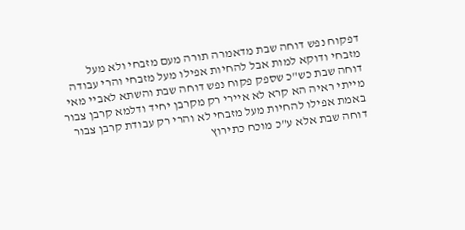דפקוח נפש דוחה שבת מדאמרה תורה מעם מזבחי ולא מעל מזבחי ודוקא למות אבל להחיות אפילו מעל מזבחי והרי עבודה דוחה שבת כש"כ שספק פקוח נפש דוחה שבת והשתא לאביי מאי מייתי ראיה הא קרא לא איירי רק מקרבן יחיד ודלמא קרבן צבור באמת אפילו להחיות מעל מזבחי לא והרי רק עבודת קרבן צבור דוחה שבת אלא ע"כ מוכח כתירוץ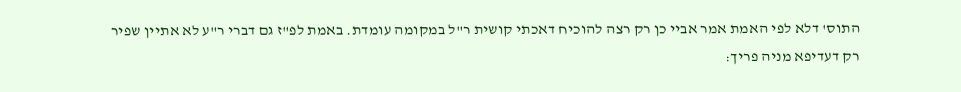התוס' דלא לפי האמת אמר אביי כן רק רצה להוכיח דאכתי קושית ר"ל במקומה עומדת. באמת לפ"ז גם דברי ר"ע לא אתיין שפיר רק דעדיפא מניה פריך: